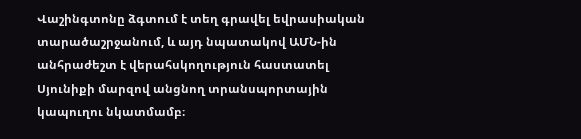Վաշինգտոնը ձգտում է տեղ գրավել եվրասիական տարածաշրջանում, և այդ նպատակով ԱՄՆ-ին անհրաժեշտ է վերահսկողություն հաստատել Սյունիքի մարզով անցնող տրանսպորտային կապուղու նկատմամբ։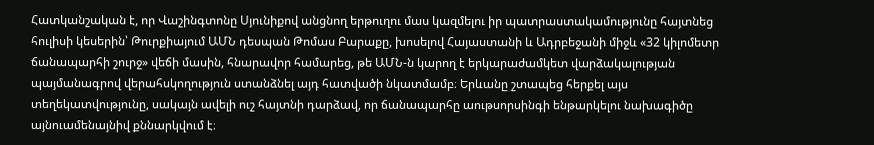Հատկանշական է, որ Վաշինգտոնը Սյունիքով անցնող երթուղու մաս կազմելու իր պատրաստակամությունը հայտնեց հուլիսի կեսերին՝ Թուրքիայում ԱՄՆ դեսպան Թոմաս Բարաքը, խոսելով Հայաստանի և Ադրբեջանի միջև «32 կիլոմետր ճանապարհի շուրջ» վեճի մասին, հնարավոր համարեց, թե ԱՄՆ-ն կարող է երկարաժամկետ վարձակալության պայմանագրով վերահսկողություն ստանձնել այդ հատվածի նկատմամբ։ Երևանը շտապեց հերքել այս տեղեկատվությունը, սակայն ավելի ուշ հայտնի դարձավ, որ ճանապարհը աութսորսինգի ենթարկելու նախագիծը այնուամենայնիվ քննարկվում է։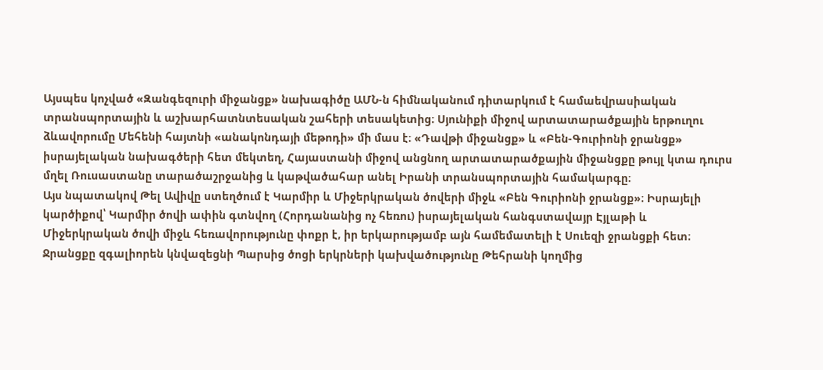Այսպես կոչված «Զանգեզուրի միջանցք» նախագիծը ԱՄՆ-ն հիմնականում դիտարկում է համաեվրասիական տրանսպորտային և աշխարհատնտեսական շահերի տեսակետից։ Սյունիքի միջով արտատարածքային երթուղու ձևավորումը Մեհենի հայտնի «անակոնդայի մեթոդի» մի մաս է։ «Դավթի միջանցք» և «Բեն-Գուրիոնի ջրանցք» իսրայելական նախագծերի հետ մեկտեղ, Հայաստանի միջով անցնող արտատարածքային միջանցքը թույլ կտա դուրս մղել Ռուսաստանը տարածաշրջանից և կաթվածահար անել Իրանի տրանսպորտային համակարգը։
Այս նպատակով Թել Ավիվը ստեղծում է Կարմիր և Միջերկրական ծովերի միջև «Բեն Գուրիոնի ջրանցք»։ Իսրայելի կարծիքով՝ Կարմիր ծովի ափին գտնվող (Հորդանանից ոչ հեռու) իսրայելական հանգստավայր Էյլաթի և Միջերկրական ծովի միջև հեռավորությունը փոքր է, իր երկարությամբ այն համեմատելի է Սուեզի ջրանցքի հետ։
Ջրանցքը զգալիորեն կնվազեցնի Պարսից ծոցի երկրների կախվածությունը Թեհրանի կողմից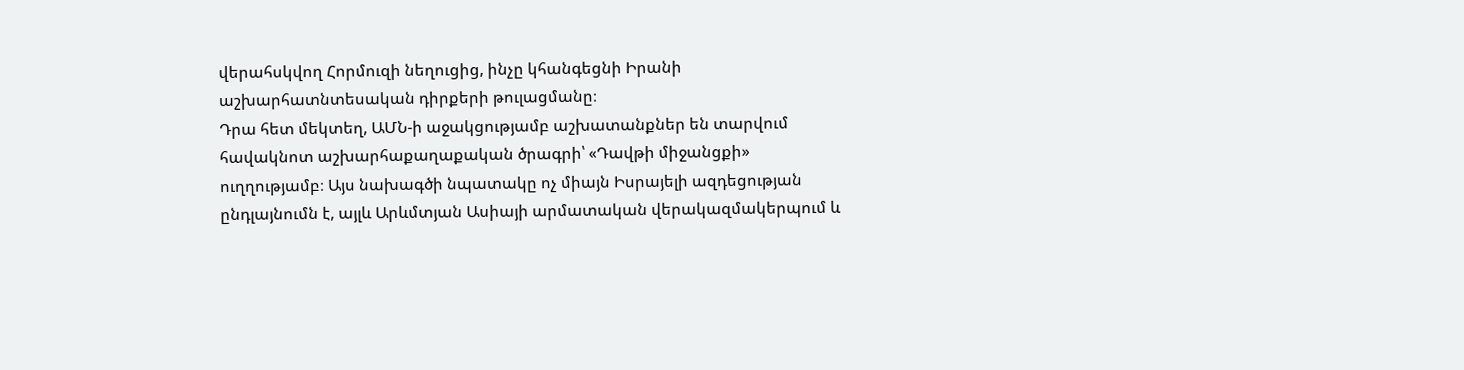վերահսկվող Հորմուզի նեղուցից, ինչը կհանգեցնի Իրանի աշխարհատնտեսական դիրքերի թուլացմանը։
Դրա հետ մեկտեղ, ԱՄՆ-ի աջակցությամբ աշխատանքներ են տարվում հավակնոտ աշխարհաքաղաքական ծրագրի՝ «Դավթի միջանցքի» ուղղությամբ։ Այս նախագծի նպատակը ոչ միայն Իսրայելի ազդեցության ընդլայնումն է, այլև Արևմտյան Ասիայի արմատական վերակազմակերպում և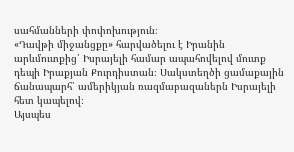սահմանների փոփոխություն։
«Դավթի միջանցքը» հարվածելու է Իրանին արևմուտքից՝ Իսրայելի համար ապահովելով մուտք դեպի Իրաքյան Քուրդիստան։ Սակստեղծի ցամաքային ճանապարհ՝ ամերիկյան ռազմաբազաներն Իսրայելի հետ կապելով։
Այսպես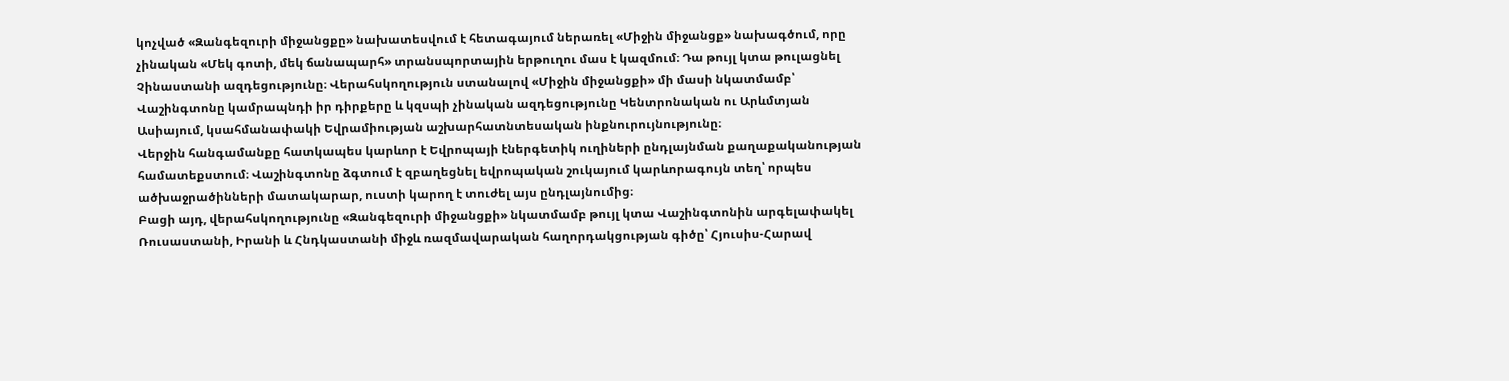կոչված «Զանգեզուրի միջանցքը» նախատեսվում է հետագայում ներառել «Միջին միջանցք» նախագծում, որը չինական «Մեկ գոտի, մեկ ճանապարհ» տրանսպորտային երթուղու մաս է կազմում։ Դա թույլ կտա թուլացնել Չինաստանի ազդեցությունը։ Վերահսկողություն ստանալով «Միջին միջանցքի» մի մասի նկատմամբ՝ Վաշինգտոնը կամրապնդի իր դիրքերը և կզսպի չինական ազդեցությունը Կենտրոնական ու Արևմտյան Ասիայում, կսահմանափակի Եվրամիության աշխարհատնտեսական ինքնուրույնությունը։
Վերջին հանգամանքը հատկապես կարևոր է Եվրոպայի էներգետիկ ուղիների ընդլայնման քաղաքականության համատեքստում։ Վաշինգտոնը ձգտում է զբաղեցնել եվրոպական շուկայում կարևորագույն տեղ՝ որպես ածխաջրածինների մատակարար, ուստի կարող է տուժել այս ընդլայնումից։
Բացի այդ, վերահսկողությունը «Զանգեզուրի միջանցքի» նկատմամբ թույլ կտա Վաշինգտոնին արգելափակել Ռուսաստանի, Իրանի և Հնդկաստանի միջև ռազմավարական հաղորդակցության գիծը՝ Հյուսիս-Հարավ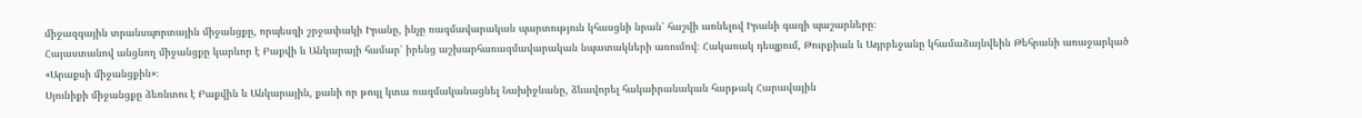միջազգային տրանսպորտային միջանցքը, որպեսզի շրջափակի Իրանը, ինչը ռազմավարական պարտություն կհասցնի նրան՝ հաշվի առնելով Իրանի գազի պաշարները։
Հայաստանով անցնող միջանցքը կարևոր է Բաքվի և Անկարայի համար՝ իրենց աշխարհառազմավարական նպատակների առումով։ Հակառակ դեպքում, Թուրքիան և Ադրբեջանը կհամաձայնվեին Թեհրանի առաջարկած «Արաքսի միջանցքին»։
Սյունիքի միջանցքը ձեռնտու է Բաքվին և Անկարային, քանի որ թույլ կտա ռազմականացնել Նախիջևանը, ձևավորել հակաիրանական հարթակ Հարավային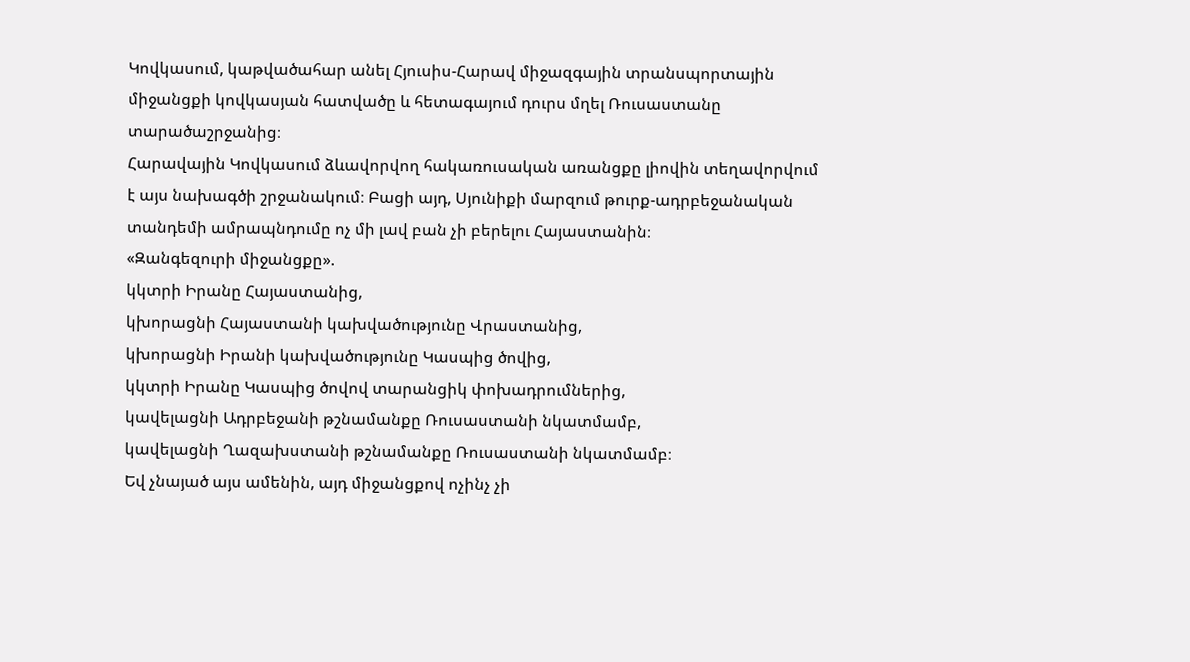Կովկասում, կաթվածահար անել Հյուսիս-Հարավ միջազգային տրանսպորտային միջանցքի կովկասյան հատվածը և հետագայում դուրս մղել Ռուսաստանը տարածաշրջանից։
Հարավային Կովկասում ձևավորվող հակառուսական առանցքը լիովին տեղավորվում է այս նախագծի շրջանակում։ Բացի այդ, Սյունիքի մարզում թուրք-ադրբեջանական տանդեմի ամրապնդումը ոչ մի լավ բան չի բերելու Հայաստանին։
«Զանգեզուրի միջանցքը».
կկտրի Իրանը Հայաստանից,
կխորացնի Հայաստանի կախվածությունը Վրաստանից,
կխորացնի Իրանի կախվածությունը Կասպից ծովից,
կկտրի Իրանը Կասպից ծովով տարանցիկ փոխադրումներից,
կավելացնի Ադրբեջանի թշնամանքը Ռուսաստանի նկատմամբ,
կավելացնի Ղազախստանի թշնամանքը Ռուսաստանի նկատմամբ։
Եվ չնայած այս ամենին, այդ միջանցքով ոչինչ չի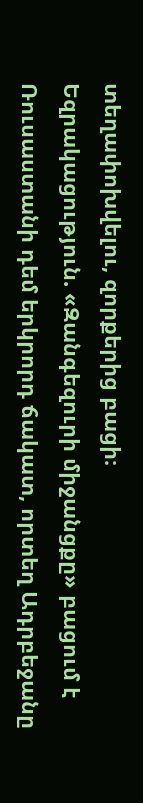տեղափոխվելու, զորքերից բացի։
Եզրակացություն. «Զանգեզուրի միջանցքը» բացում է Ռուսաստանի դեմ երկրորդ ճակատ, որտեղ Ադրբեջանը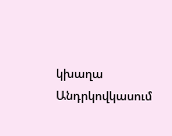կխաղա Անդրկովկասում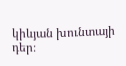կիևյան խունտայի դեր։